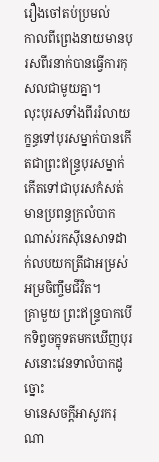រឿងចៅតប់ប្រមល់
កាលពីព្រេងនាយមានបុរសពីរនាក់បានធ្វើការកុសលជាមូយគ្នា។
លុះបុរសទាំងពីររំលាយក្ខន្ធទៅបុរសម្នាក់បានកើតជាព្រះឥន្រ្ទបុរសម្នាក់កើតទៅជាបុរសកំសត់មានប្រពន្ធក្រលំបាកណាស់រកស៊ីនេសាទដាក់លបយកត្រីជាអម្រស់អម្រចិញ្ចឹមជីវិត។
គ្រាមួយ ព្រះឥន្រ្ទបាកបើកទិព្វចក្ខុទតមកឃើញបុរសនោះវេនទាលំបាកដូច្នោះ
មានេសចក្តីអាសូរករុណា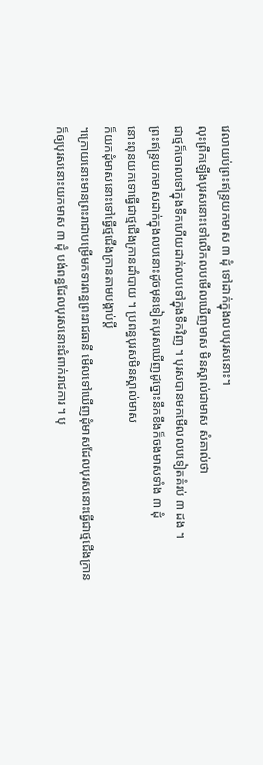វេលាយប់ព្រះឥន្រ្ទយកមាស ៣ ដុំ ទៅដាក់ក្នុងលបបុរសនោះ។
លុះព្រឹកឡើងបុរសនោះទៅលើកលបមើលឃើញមាស មិនស្គាល់ជាមាស សំគាល់ថា
ជាថ្មក៏ចោលទៅក្នុងទឹកហើយដាក់លបទៅក្នុងទឹកវិញ ។ បុរសបានមកមើលលបទៀតគំរប់ ៣ ដង ។
ព្រះឥន្រ្ទយកមាសដាក់ក្នុងលបនោះដូចមុនទៀតបុរសឃើញដូច្នោះនឹកខឹងក៏ចងមាសទាំង ៣ ដុំ
នោះពុនយកទោធ្វើជាថ្មជើងក្រានដាំបាយ ។ ប្រពន្ធបុរសមិនស្គាល់មាស
ក៏យកដុំមាសនោះទៅធ្វើថ្មជើងក្រានតាមបង្គាប់ប្តី
។ក្រោយនោះមានព្រះរាជាបម្រើមកទារពន្ធព្រះរាជធានី មើលទៅឃើញដុំមាសដែលបុរសនោះធើ្វជាថ្មជើងក្រាន
ក៏ឲ្យបុរសនោះយកមាស ៣ ដុំ បង់ពន្ធដែលបុរសនោះជំពាក់រាជការ ។ បុ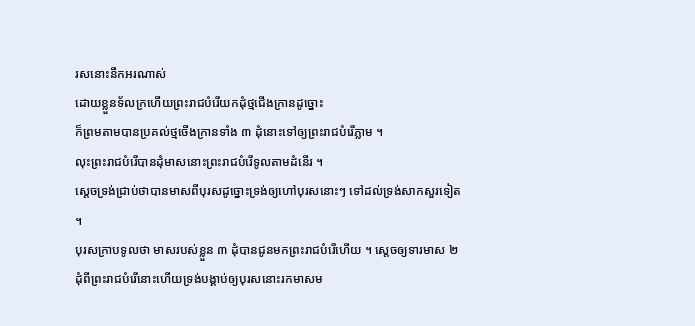រសនោះនឹកអរណាស់
ដោយខ្លួនទ័លក្រហើយព្រះរាជបំរើយកដុំថ្មជើងក្រានដូច្នោះ
ក៏ព្រមតាមបានប្រគល់ថ្មចើងក្រានទាំង ៣ ដុំនោះទៅឲ្យព្រះរាជបំរើភ្លាម ។
លុះព្រះរាជបំរើបានដុំមាសនោះព្រះរាជបំរើទូលតាមដំនើរ ។
ស្តេចទ្រង់ជ្រាប់ថាបានមាសពីបុរសដូច្នោះទ្រង់ឲ្យហៅបុរសនោះៗ ទៅដល់ទ្រង់សាកសួរទៀត ។
បុរសក្រាបទូលថា មាសរបស់ខ្លួន ៣ ដុំបានជូនមកព្រះរាជបំរើហើយ ។ ស្តេចឲ្យទារមាស ២
ដុំពីព្រះរាជបំរើនោះហើយទ្រង់បង្គាប់ឲ្យបុរសនោះរកមាសម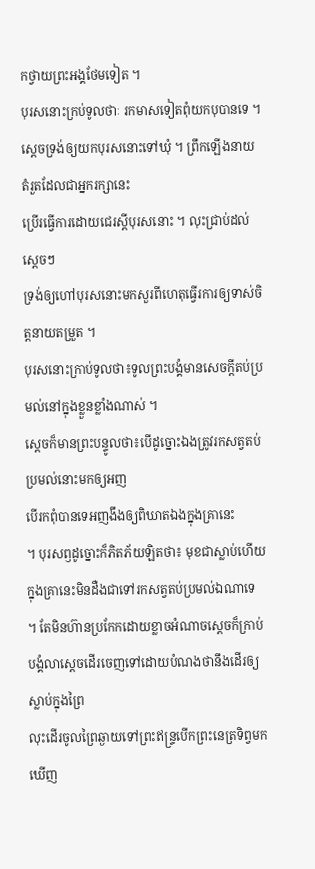កថ្វាយព្រះអង្គថែមទៀត ។
បុរសនោះក្រប់ទូលថាៈ រកមាសទៀតពុំយកបុបានទេ ។ ស្តេចទ្រង់ឲ្យយកបុរសនោះទៅឃុំ ។ ព្រឹកឡើងនាយតំរួតដែលជាអ្នករក្សានេះ
ប្រើរធ្វើការដោយជេរស្ដីបុរសនោះ ។ លុះជ្រាប់ដល់ស្តេចៗ
ទ្រង់ឲ្យហៅបុរសនោះមកសួរពីហេតុធ្វើរការឲ្យទាស់ចិត្តនាយតម្រួត ។
បុរសនោះក្រាប់ទូលថា៖ទូលព្រះបង្គំមានសេចក្តីតប់ប្រមល់នៅក្នុងខ្លួនខ្លាំងណាស់ ។
ស្តេចក៏មានព្រះបន្ទូលថា៖បើដូច្នោះឯងត្រូវរកសត្វតប់ប្រមល់នោះមកឲ្យអញ
បើរកពុំបានទេអញងឹងឲ្យពិឃាតឯងក្នុងគ្រានេះ
។ បុរសឭដូច្នោះក៏ភិតភ័យឡិតថា៖ មុខជាស្លាប់ហើយក្នុងគ្រានេះមិនដឺងជាទៅរកសត្វតប់ប្រមល់ឯណាទេ
។ តែមិនហ៊ានប្រកែកដោយខ្លាចអំណាចស្តេចក៏ក្រាប់បង្គំលាស្តេចដើរចេញទៅដោយបំណងថានឹងដើរឲ្យស្លាប់ក្នុងព្រៃ
លុះដើរចូលព្រៃឆ្ងាយទៅព្រះឥន្រ្ទបើកព្រះនេត្រទិព្វមក
ឃើញ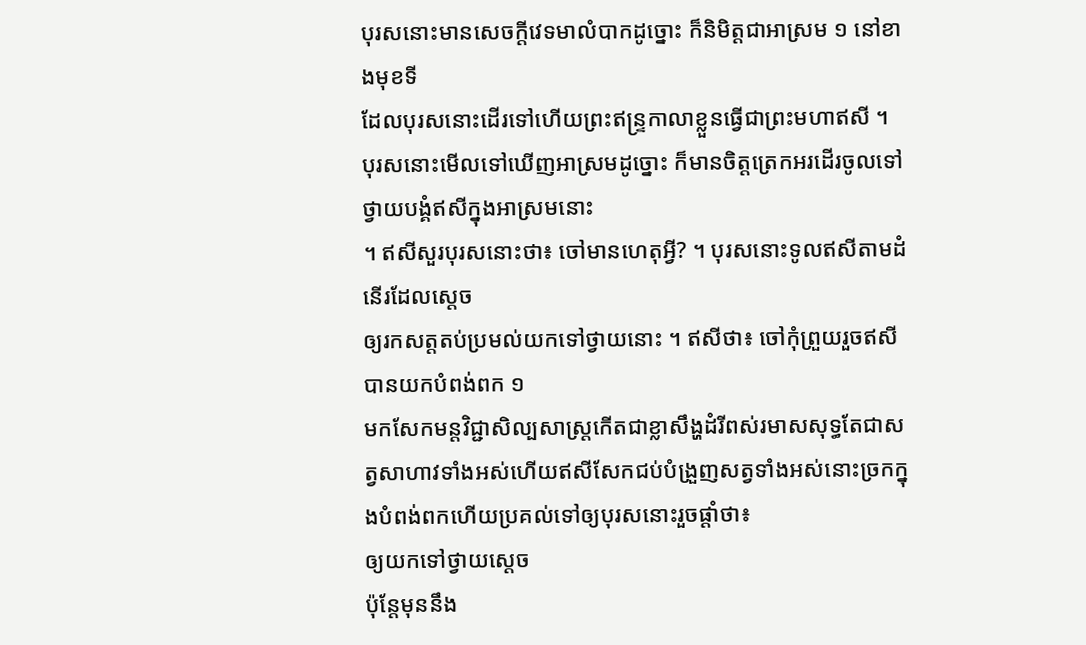បុរសនោះមានសេចក្តីវេទមាលំបាកដូច្នោះ ក៏និមិត្តជាអាស្រម ១ នៅខាងមុខទី
ដែលបុរសនោះដើរទៅហើយព្រះឥន្រ្ទកាលាខ្លួនធ្វើជាព្រះមហាឥសី ។
បុរសនោះមើលទៅឃើញអាស្រមដូច្នោះ ក៏មានចិត្តត្រេកអរដើរចូលទៅថ្វាយបង្គំឥសីក្នុងអាស្រមនោះ
។ ឥសីសួរបុរសនោះថា៖ ចៅមានហេតុអ្វី? ។ បុរសនោះទូលឥសីតាមដំនើរដែលស្តេច
ឲ្យរកសត្តតប់ប្រមល់យកទៅថ្វាយនោះ ។ ឥសីថា៖ ចៅកុំព្រួយរួចឥសីបានយកបំពង់ពក ១
មកសែកមន្តវិជ្ជាសិល្បសាស្រ្តកើតជាខ្លាសឹង្ហដំរីពស់រមាសសុទ្ធតែជាសត្វសាហាវទាំងអស់ហើយឥសីសែកជប់បំង្រួញសត្វទាំងអស់នោះច្រកក្នុងបំពង់ពកហើយប្រគល់ទៅឲ្យបុរសនោះរួចផ្តាំថា៖
ឲ្យយកទៅថ្វាយស្តេច
ប៉ុន្តែមុននឹង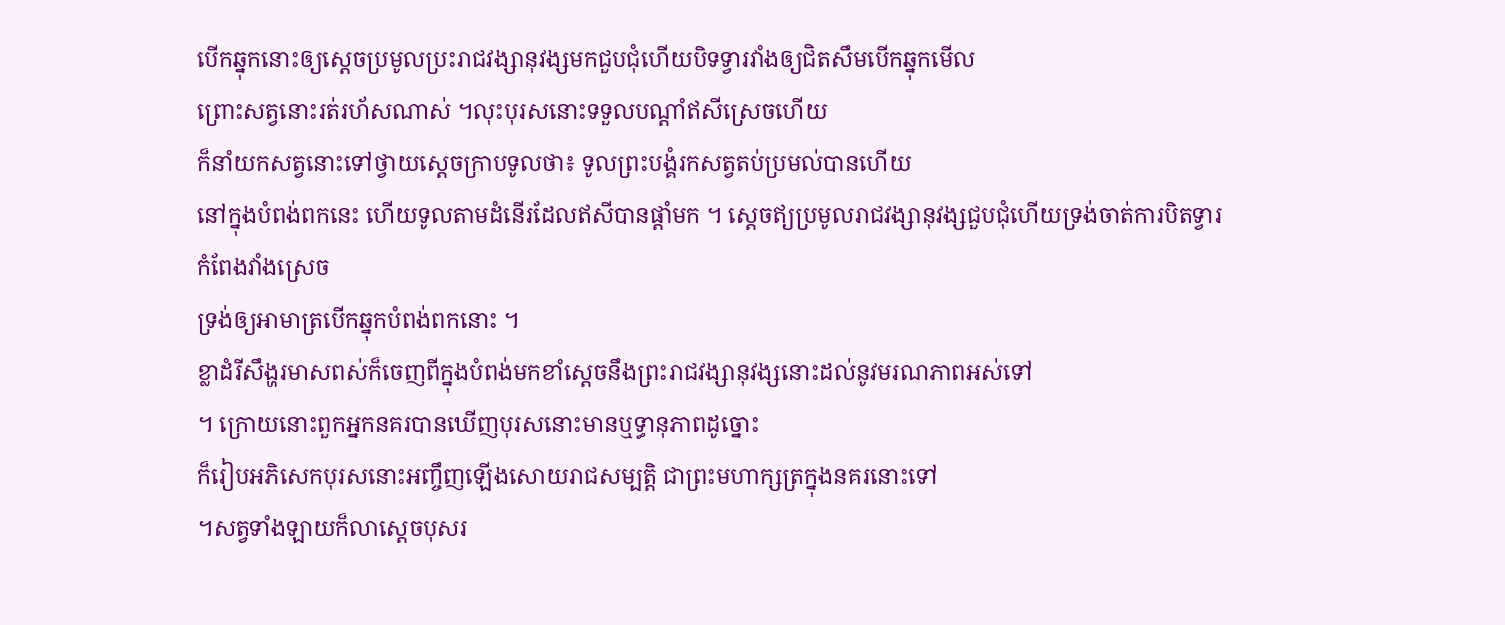បើកឆ្នុកនោះឲ្យស្តេចប្រមូលប្រះរាជវង្សានុវង្សមកជួបជុំហើយបិទទ្វារវាំងឲ្យជិតសឹមបើកឆ្នុកមើល
ព្រោះសត្វនោះរត់រហ័សណាស់ ។លុះបុរសនោះទទួលបណ្តាំឥសីស្រេចហើយ
ក៏នាំយកសត្វនោះទៅថ្វាយស្តេចក្រាបទូលថា៖ ទូលព្រះបង្គំរកសត្វតប់ប្រមល់បានហើយ
នៅក្នុងបំពង់ពកនេះ ហើយទូលតាមដំនើរដែលឥសីបានផ្តាំមក ។ ស្តេចឥ្យប្រមូលរាជវង្សានុវង្សជួបជុំហើយទ្រង់ចាត់ការបិតទ្វារកំពែងវាំងស្រេច
ទ្រង់ឲ្យអាមាត្របើកឆ្នុកបំពង់ពកនោះ ។
ខ្លាដំរីសឹង្ហរមាសពស់ក៏ចេញពីក្នុងបំពង់មកខាំស្តេចនឹងព្រះរាជវង្សានុវង្សនោះដល់នូវមរណភាពអស់ទៅ
។ ក្រោយនោះពួកអ្នកនគរបានឃើញបុរសនោះមានឬទ្ធានុភាពដូច្នោះ
ក៏រៀបអភិសេកបុរសនោះអញ្ចឹញឡើងសោយរាជសម្បត្តិ ជាព្រះមហាក្សត្រក្នុងនគរនោះទៅ
។សត្វទាំងឡាយក៏លាស្តេចបុសរ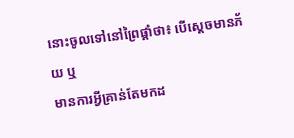នោះចូលទៅនៅព្រៃផ្តាំថា៖ បើស្តេចមានភ័យ ឬ
មានការអ្វីគ្រាន់តែមកដ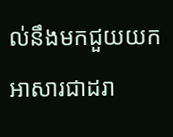ល់នឹងមកជួយយកអាសារជាដរា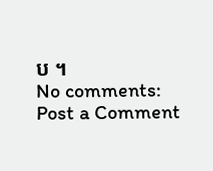ប ។
No comments:
Post a Comment